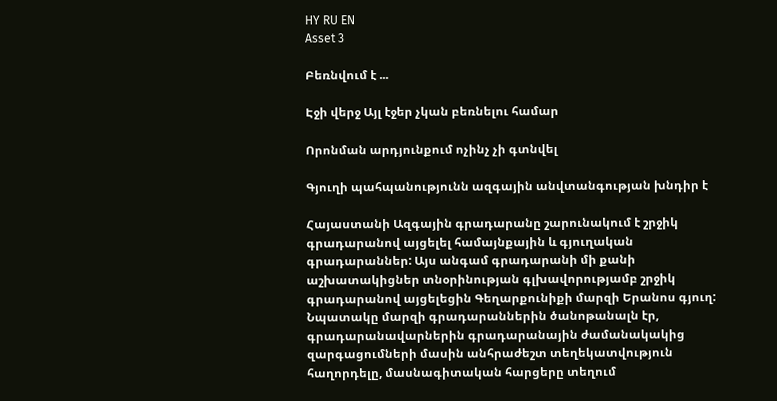HY RU EN
Asset 3

Բեռնվում է ...

Էջի վերջ Այլ էջեր չկան բեռնելու համար

Որոնման արդյունքում ոչինչ չի գտնվել

Գյուղի պահպանությունն ազգային անվտանգության խնդիր է

Հայաստանի Ազգային գրադարանը շարունակում է շրջիկ գրադարանով այցելել համայնքային և գյուղական գրադարաններ: Այս անգամ գրադարանի մի քանի աշխատակիցներ տնօրինության գլխավորությամբ շրջիկ գրադարանով այցելեցին Գեղարքունիքի մարզի Երանոս գյուղ: Նպատակը մարզի գրադարաններին ծանոթանալն էր, գրադարանավարներին գրադարանային ժամանակակից զարգացումների մասին անհրաժեշտ տեղեկատվություն հաղորդելը, մասնագիտական հարցերը տեղում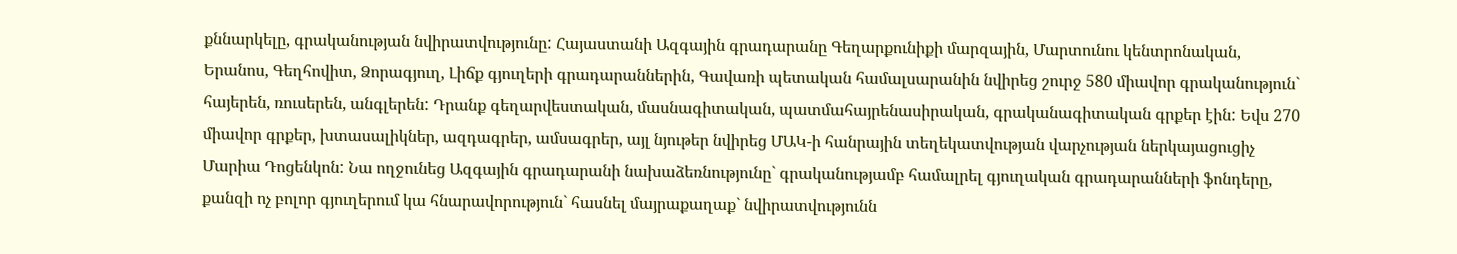քննարկելը, գրականության նվիրատվությունը: Հայաստանի Ազգային գրադարանը Գեղարքունիքի մարզային, Մարտունու կենտրոնական, Երանոս, Գեղհովիտ, Ձորագյուղ, Լիճք գյուղերի գրադարաններին, Գավառի պետական համալսարանին նվիրեց շուրջ 580 միավոր գրականություն` հայերեն, ռուսերեն, անգլերեն: Դրանք գեղարվեստական, մասնագիտական, պատմահայրենասիրական, գրականագիտական գրքեր էին: Եվս 270 միավոր գրքեր, խտասալիկներ, ազդագրեր, ամսագրեր, այլ նյութեր նվիրեց ՄԱԿ-ի հանրային տեղեկատվության վարչության ներկայացուցիչ Մարիա Դոցենկոն: Նա ողջունեց Ազգային գրադարանի նախաձեռնությունը` գրականությամբ համալրել գյուղական գրադարանների ֆոնդերը, քանզի ոչ բոլոր գյուղերում կա հնարավորություն` հասնել մայրաքաղաք` նվիրատվությունն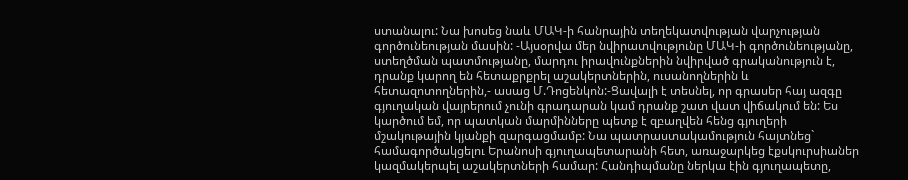ստանալու: Նա խոսեց նաև ՄԱԿ-ի հանրային տեղեկատվության վարչության գործունեության մասին: -Այսօրվա մեր նվիրատվությունը ՄԱԿ-ի գործունեությանը, ստեղծման պատմությանը, մարդու իրավունքներին նվիրված գրականություն է, դրանք կարող են հետաքրքրել աշակերտներին, ուսանողներին և հետազոտողներին,- ասաց Մ.Դոցենկոն:-Ցավալի է տեսնել, որ գրասեր հայ ազգը գյուղական վայրերում չունի գրադարան կամ դրանք շատ վատ վիճակում են: Ես կարծում եմ, որ պատկան մարմինները պետք է զբաղվեն հենց գյուղերի մշակութային կյանքի զարգացմամբ: Նա պատրաստակամություն հայտնեց` համագործակցելու Երանոսի գյուղապետարանի հետ, առաջարկեց էքսկուրսիաներ կազմակերպել աշակերտների համար: Հանդիպմանը ներկա էին գյուղապետը,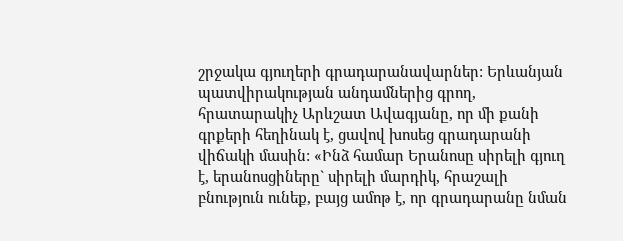շրջակա գյուղերի գրադարանավարներ: Երևանյան պատվիրակության անդամներից գրող, հրատարակիչ Արևշատ Ավագյանը, որ մի քանի գրքերի հեղինակ է, ցավով խոսեց գրադարանի վիճակի մասին: «Ինձ համար Երանոսը սիրելի գյուղ է, երանոսցիները` սիրելի մարդիկ, հրաշալի բնություն ունեք, բայց ամոթ է, որ գրադարանը նման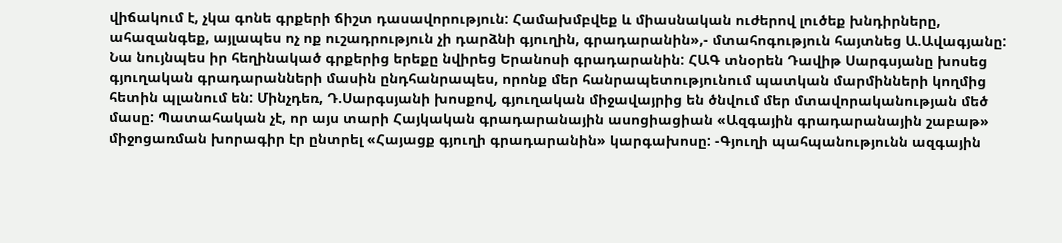վիճակում է, չկա գոնե գրքերի ճիշտ դասավորություն: Համախմբվեք և միասնական ուժերով լուծեք խնդիրները, ահազանգեք, այլապես ոչ ոք ուշադրություն չի դարձնի գյուղին, գրադարանին»,- մտահոգություն հայտնեց Ա.Ավագյանը: Նա նույնպես իր հեղինակած գրքերից երեքը նվիրեց Երանոսի գրադարանին: ՀԱԳ տնօրեն Դավիթ Սարգսյանը խոսեց գյուղական գրադարանների մասին ընդհանրապես, որոնք մեր հանրապետությունում պատկան մարմինների կողմից հետին պլանում են: Մինչդեռ, Դ.Սարգսյանի խոսքով, գյուղական միջավայրից են ծնվում մեր մտավորականության մեծ մասը: Պատահական չէ, որ այս տարի Հայկական գրադարանային ասոցիացիան «Ազգային գրադարանային շաբաթ» միջոցառման խորագիր էր ընտրել «Հայացք գյուղի գրադարանին» կարգախոսը: -Գյուղի պահպանությունն ազգային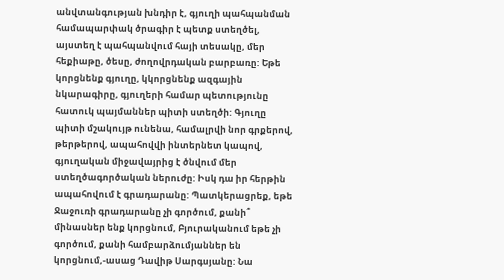անվտանգության խնդիր է, գյուղի պահպանման համապարփակ ծրագիր է պետք ստեղծել, այստեղ է պահպանվում հայի տեսակը, մեր հեքիաթը, ծեսը, ժողովրդական բարբառը: Եթե կորցնենք գյուղը, կկորցնենք ազգային նկարագիրը, գյուղերի համար պետությունը հատուկ պայմաններ պիտի ստեղծի: Գյուղը պիտի մշակույթ ունենա, համալրվի նոր գրքերով, թերթերով, ապահովվի ինտերնետ կապով, գյուղական միջավայրից է ծնվում մեր ստեղծագործական ներուժը: Իսկ դա իր հերթին ապահովում է գրադարանը: Պատկերացրեք, եթե Ջաջուռի գրադարանը չի գործում, քանի՞ մինասներ ենք կորցնում, Բյուրականում եթե չի գործում, քանի համբարձումյաններ են կորցնում,-ասաց Դավիթ Սարգսյանը: Նա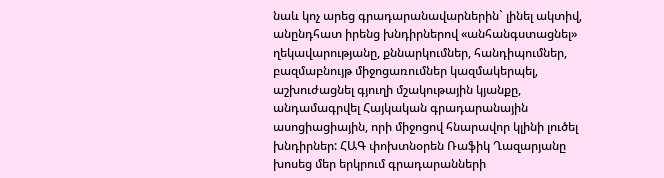նաև կոչ արեց գրադարանավարներին` լինել ակտիվ, անընդհատ իրենց խնդիրներով «անհանգստացնել» ղեկավարությանը, քննարկումներ, հանդիպումներ, բազմաբնույթ միջոցառումներ կազմակերպել, աշխուժացնել գյուղի մշակութային կյանքը, անդամագրվել Հայկական գրադարանային ասոցիացիային, որի միջոցով հնարավոր կլինի լուծել խնդիրներ: ՀԱԳ փոխտնօրեն Ռաֆիկ Ղազարյանը խոսեց մեր երկրում գրադարանների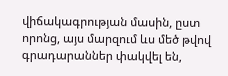վիճակագրության մասին, ըստ որոնց, այս մարզում ևս մեծ թվով գրադարաններ փակվել են,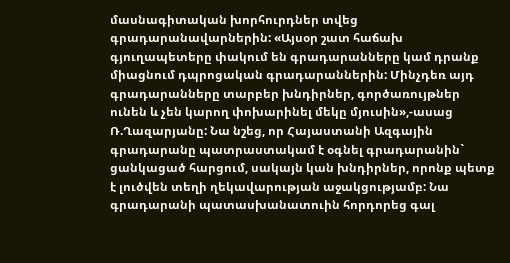մասնագիտական խորհուրդներ տվեց գրադարանավարներին: «Այսօր շատ հաճախ գյուղապետերը փակում են գրադարանները կամ դրանք միացնում դպրոցական գրադարաններին: Մինչդեռ այդ գրադարանները տարբեր խնդիրներ, գործառույթներ ունեն և չեն կարող փոխարինել մեկը մյուսին»,-ասաց Ռ.Ղազարյանը: Նա նշեց, որ Հայաստանի Ազգային գրադարանը պատրաստակամ է օգնել գրադարանին` ցանկացած հարցում, սակայն կան խնդիրներ, որոնք պետք է լուծվեն տեղի ղեկավարության աջակցությամբ: Նա գրադարանի պատասխանատուին հորդորեց գալ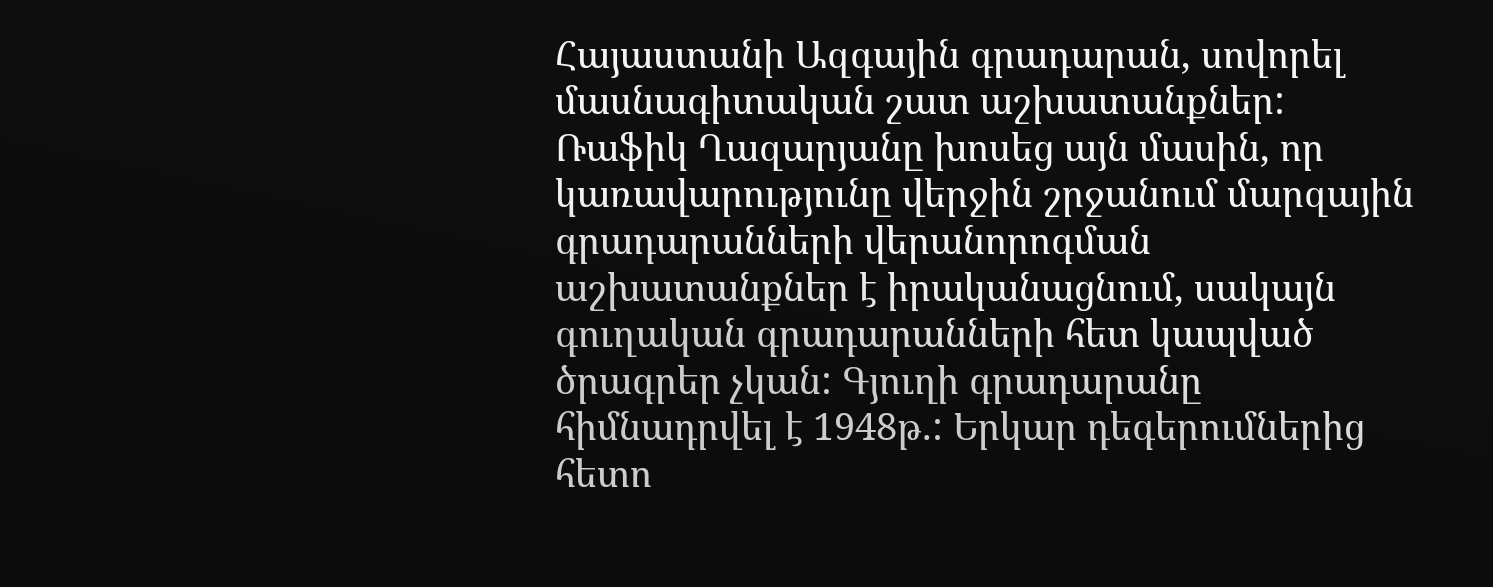Հայաստանի Ազգային գրադարան, սովորել մասնագիտական շատ աշխատանքներ: Ռաֆիկ Ղազարյանը խոսեց այն մասին, որ կառավարությունը վերջին շրջանում մարզային գրադարանների վերանորոգման աշխատանքներ է իրականացնում, սակայն գուղական գրադարանների հետ կապված ծրագրեր չկան: Գյուղի գրադարանը հիմնադրվել է 1948թ.: Երկար դեգերումներից հետո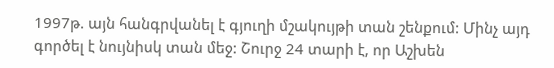1997թ. այն հանգրվանել է գյուղի մշակույթի տան շենքում: Մինչ այդ գործել է նույնիսկ տան մեջ: Շուրջ 24 տարի է, որ Աշխեն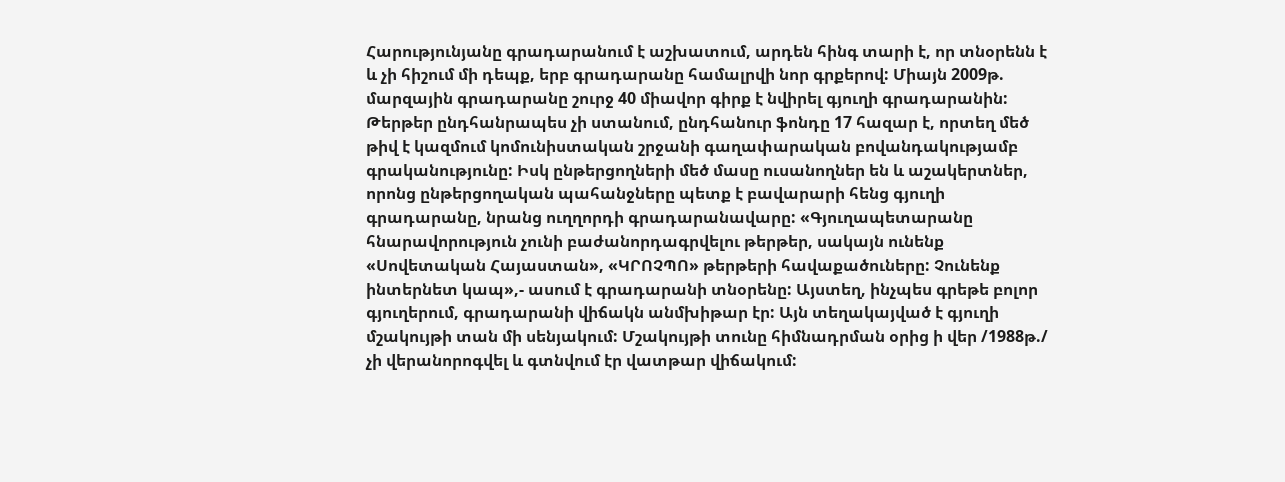Հարությունյանը գրադարանում է աշխատում, արդեն հինգ տարի է, որ տնօրենն է և չի հիշում մի դեպք, երբ գրադարանը համալրվի նոր գրքերով: Միայն 2009թ. մարզային գրադարանը շուրջ 40 միավոր գիրք է նվիրել գյուղի գրադարանին: Թերթեր ընդհանրապես չի ստանում, ընդհանուր ֆոնդը 17 հազար է, որտեղ մեծ թիվ է կազմում կոմունիստական շրջանի գաղափարական բովանդակությամբ գրականությունը: Իսկ ընթերցողների մեծ մասը ուսանողներ են և աշակերտներ, որոնց ընթերցողական պահանջները պետք է բավարարի հենց գյուղի գրադարանը, նրանց ուղղորդի գրադարանավարը: «Գյուղապետարանը հնարավորություն չունի բաժանորդագրվելու թերթեր, սակայն ունենք «Սովետական Հայաստան», «ԿՐՈՉՊՈ» թերթերի հավաքածուները: Չունենք ինտերնետ կապ»,- ասում է գրադարանի տնօրենը: Այստեղ, ինչպես գրեթե բոլոր գյուղերում, գրադարանի վիճակն անմխիթար էր: Այն տեղակայված է գյուղի մշակույթի տան մի սենյակում: Մշակույթի տունը հիմնադրման օրից ի վեր /1988թ./ չի վերանորոգվել և գտնվում էր վատթար վիճակում: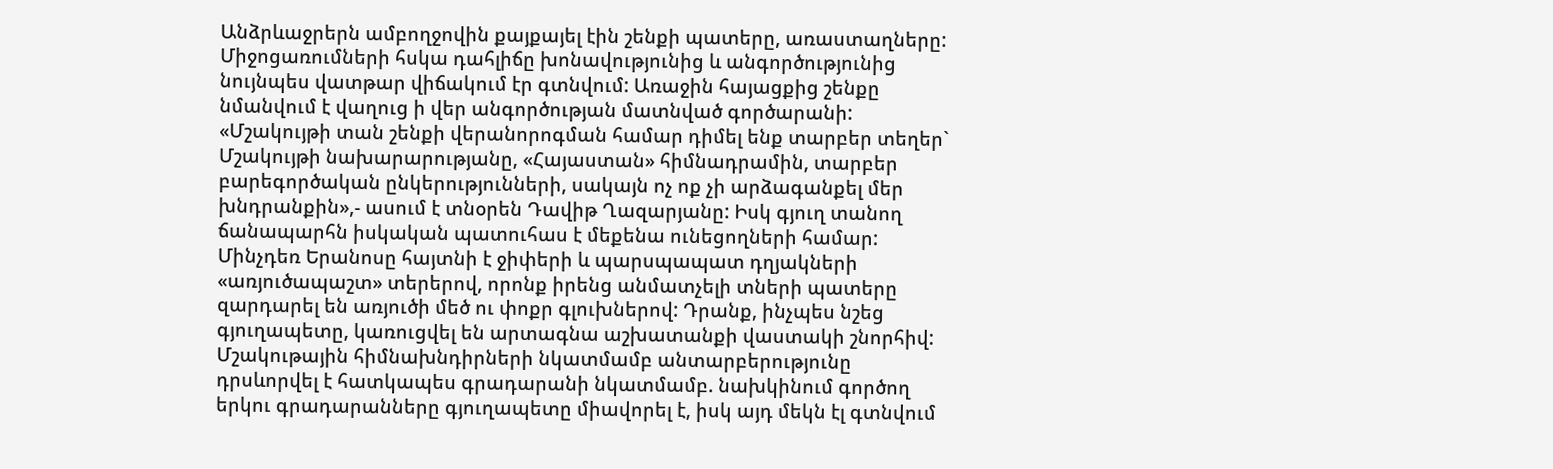Անձրևաջրերն ամբողջովին քայքայել էին շենքի պատերը, առաստաղները: Միջոցառումների հսկա դահլիճը խոնավությունից և անգործությունից նույնպես վատթար վիճակում էր գտնվում: Առաջին հայացքից շենքը նմանվում է վաղուց ի վեր անգործության մատնված գործարանի: «Մշակույթի տան շենքի վերանորոգման համար դիմել ենք տարբեր տեղեր` Մշակույթի նախարարությանը, «Հայաստան» հիմնադրամին, տարբեր բարեգործական ընկերությունների, սակայն ոչ ոք չի արձագանքել մեր խնդրանքին»,- ասում է տնօրեն Դավիթ Ղազարյանը: Իսկ գյուղ տանող ճանապարհն իսկական պատուհաս է մեքենա ունեցողների համար: Մինչդեռ Երանոսը հայտնի է ջիփերի և պարսպապատ դղյակների «առյուծապաշտ» տերերով, որոնք իրենց անմատչելի տների պատերը զարդարել են առյուծի մեծ ու փոքր գլուխներով: Դրանք, ինչպես նշեց գյուղապետը, կառուցվել են արտագնա աշխատանքի վաստակի շնորհիվ: Մշակութային հիմնախնդիրների նկատմամբ անտարբերությունը դրսևորվել է հատկապես գրադարանի նկատմամբ. նախկինում գործող երկու գրադարանները գյուղապետը միավորել է, իսկ այդ մեկն էլ գտնվում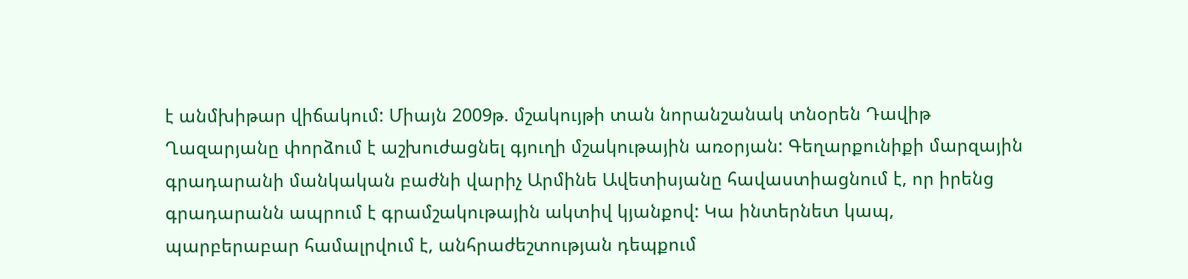է անմխիթար վիճակում: Միայն 2009թ. մշակույթի տան նորանշանակ տնօրեն Դավիթ Ղազարյանը փորձում է աշխուժացնել գյուղի մշակութային առօրյան: Գեղարքունիքի մարզային գրադարանի մանկական բաժնի վարիչ Արմինե Ավետիսյանը հավաստիացնում է, որ իրենց գրադարանն ապրում է գրամշակութային ակտիվ կյանքով: Կա ինտերնետ կապ, պարբերաբար համալրվում է, անհրաժեշտության դեպքում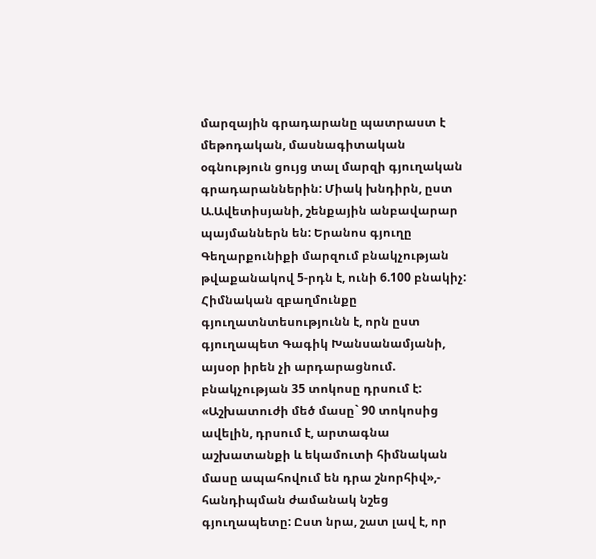մարզային գրադարանը պատրաստ է մեթոդական, մասնագիտական օգնություն ցույց տալ մարզի գյուղական գրադարաններին: Միակ խնդիրն, ըստ Ա.Ավետիսյանի, շենքային անբավարար պայմաններն են: Երանոս գյուղը Գեղարքունիքի մարզում բնակչության թվաքանակով 5-րդն է, ունի 6.100 բնակիչ: Հիմնական զբաղմունքը գյուղատնտեսությունն է, որն ըստ գյուղապետ Գագիկ Խանսանամյանի, այսօր իրեն չի արդարացնում. բնակչության 35 տոկոսը դրսում է: «Աշխատուժի մեծ մասը` 90 տոկոսից ավելին, դրսում է, արտագնա աշխատանքի և եկամուտի հիմնական մասը ապահովում են դրա շնորհիվ»,- հանդիպման ժամանակ նշեց գյուղապետը: Ըստ նրա, շատ լավ է, որ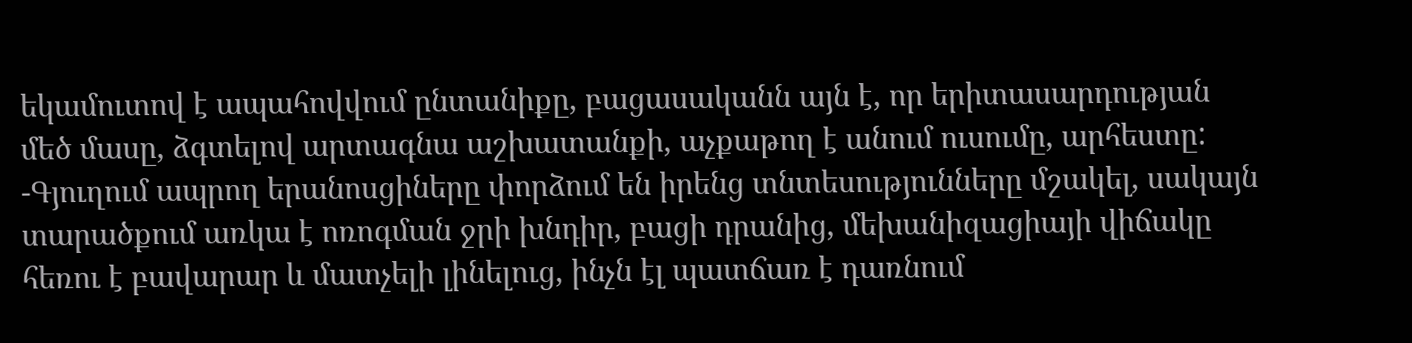եկամուտով է ապահովվում ընտանիքը, բացասականն այն է, որ երիտասարդության մեծ մասը, ձգտելով արտագնա աշխատանքի, աչքաթող է անում ուսումը, արհեստը: -Գյուղում ապրող երանոսցիները փորձում են իրենց տնտեսությունները մշակել, սակայն տարածքում առկա է ոռոգման ջրի խնդիր, բացի դրանից, մեխանիզացիայի վիճակը հեռու է բավարար և մատչելի լինելուց, ինչն էլ պատճառ է դառնում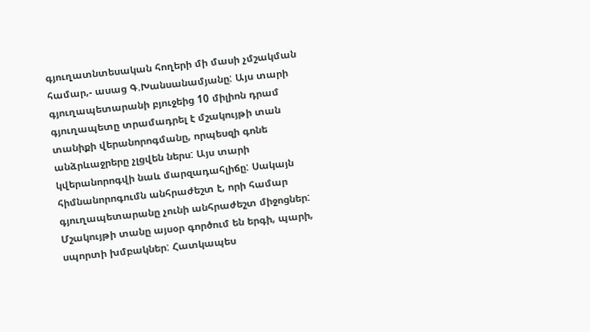գյուղատնտեսական հողերի մի մասի չմշակման համար,- ասաց Գ.Խանսանամյանը: Այս տարի գյուղապետարանի բյուջեից 10 միլիոն դրամ գյուղապետը տրամադրել է մշակույթի տան տանիքի վերանորոգմանը, որպեսզի գոնե անձրևաջրերը չլցվեն ներս: Այս տարի կվերանորոգվի նաև մարզադահլիճը: Սակայն հիմնանորոգումն անհրաժեշտ է, որի համար գյուղապետարանը չունի անհրաժեշտ միջոցներ: Մշակույթի տանը այսօր գործում են երգի, պարի, սպորտի խմբակներ: Հատկապես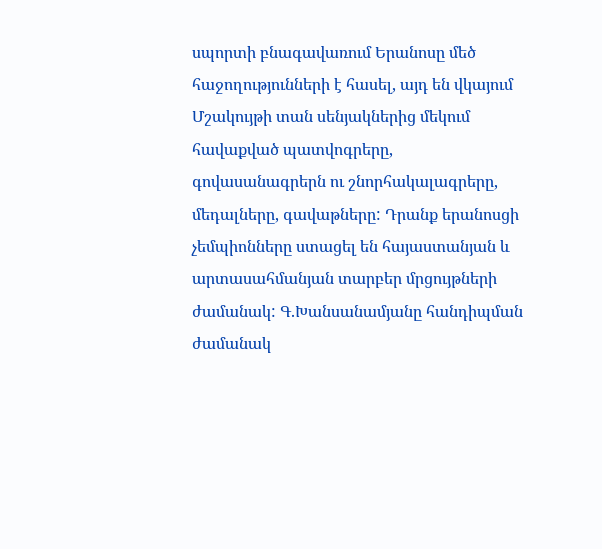սպորտի բնագավառում Երանոսը մեծ հաջողությունների է հասել, այդ են վկայում Մշակույթի տան սենյակներից մեկում հավաքված պատվոգրերը, գովասանագրերն ու շնորհակալագրերը, մեդալները, գավաթները: Դրանք երանոսցի չեմպիոնները ստացել են հայաստանյան և արտասահմանյան տարբեր մրցույթների ժամանակ: Գ.Խանսանամյանը հանդիպման ժամանակ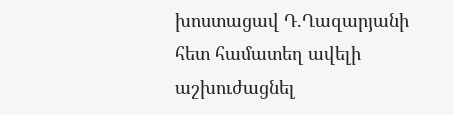խոստացավ Դ.Ղազարյանի հետ համատեղ ավելի աշխուժացնել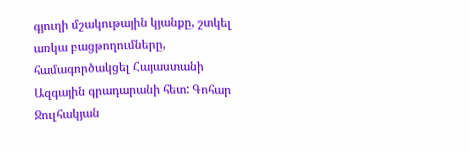գյուղի մշակութային կյանքը, շտկել առկա բացթողումները, համագործակցել Հայաստանի Ազգային գրադարանի հետ: Գոհար Ջուլհակյան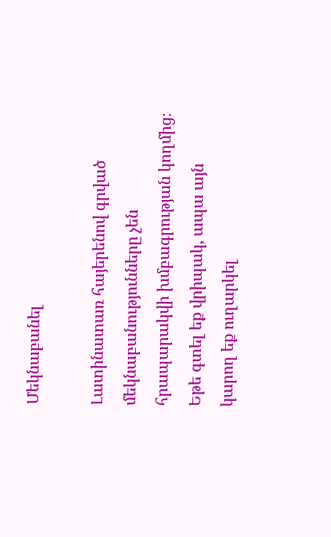Մեկնաբանել

Լատինատառ հայերենով գրված մեկնաբանությունները չեն հրապարակվի խմբագրության կողմից։
Եթե գտել եք վրիպակ, ապա այն կարող եք ուղարկել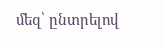մեզ՝ ընտրելով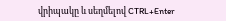վրիպակը և սեղմելով CTRL+Enter